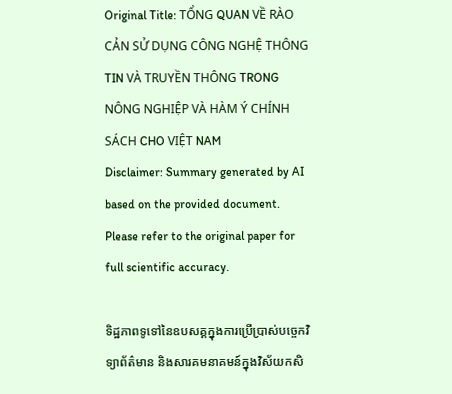Original Title: TỔNG QUAN VỀ RÀO CẢN SỬ DỤNG CÔNG NGHỆ THÔNG TIN VÀ TRUYỀN THÔNG TRONG NÔNG NGHIỆP VÀ HÀM Ý CHÍNH SÁCH CHO VIỆT NAM
Disclaimer: Summary generated by AI based on the provided document. Please refer to the original paper for full scientific accuracy.

ទិដ្ឋភាពទូទៅនៃឧបសគ្គក្នុងការប្រើប្រាស់បច្ចេកវិទ្យាព័ត៌មាន និងសារគមនាគមន៍ក្នុងវិស័យកសិ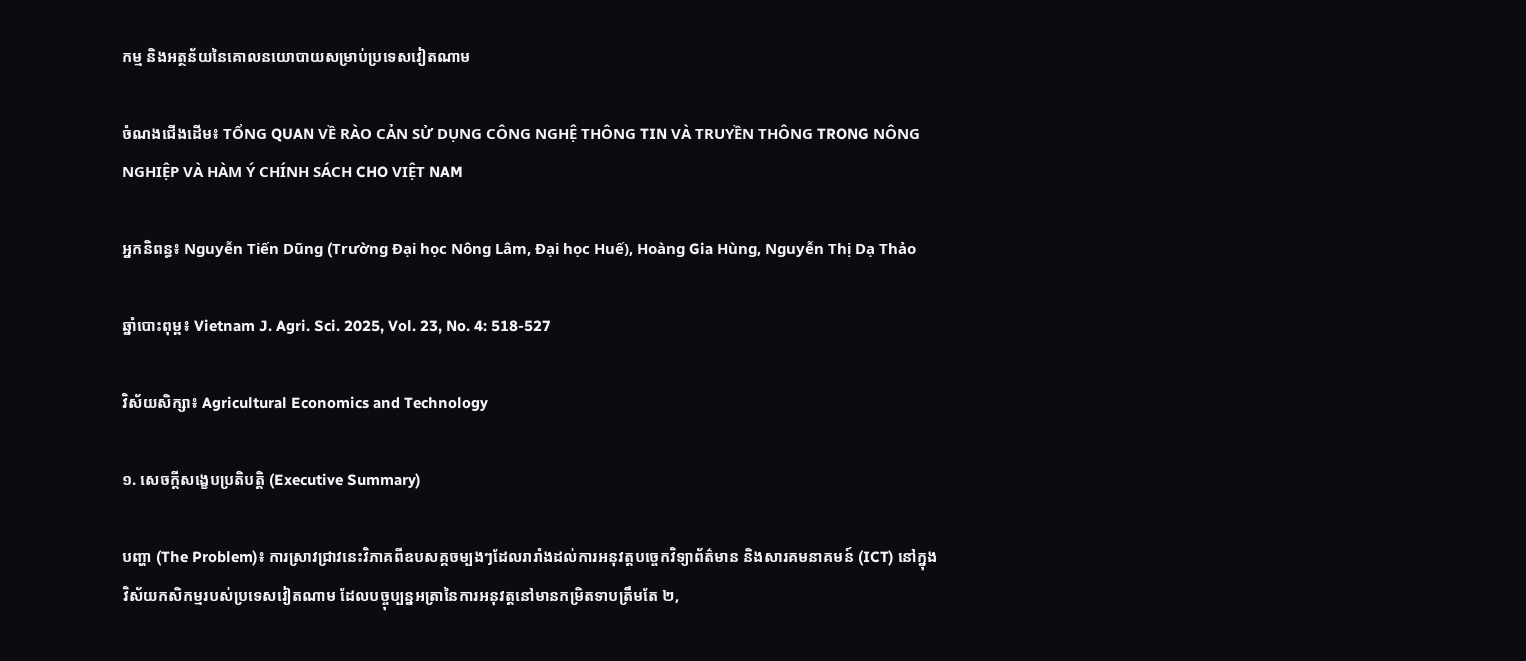កម្ម និងអត្ថន័យនៃគោលនយោបាយសម្រាប់ប្រទេសវៀតណាម

ចំណងជើងដើម៖ TỔNG QUAN VỀ RÀO CẢN SỬ DỤNG CÔNG NGHỆ THÔNG TIN VÀ TRUYỀN THÔNG TRONG NÔNG NGHIỆP VÀ HÀM Ý CHÍNH SÁCH CHO VIỆT NAM

អ្នកនិពន្ធ៖ Nguyễn Tiến Dũng (Trường Đại học Nông Lâm, Đại học Huế), Hoàng Gia Hùng, Nguyễn Thị Dạ Thảo

ឆ្នាំបោះពុម្ព៖ Vietnam J. Agri. Sci. 2025, Vol. 23, No. 4: 518-527

វិស័យសិក្សា៖ Agricultural Economics and Technology

១. សេចក្តីសង្ខេបប្រតិបត្តិ (Executive Summary)

បញ្ហា (The Problem)៖ ការស្រាវជ្រាវនេះវិភាគពីឧបសគ្គចម្បងៗដែលរារាំងដល់ការអនុវត្តបច្ចេកវិទ្យាព័ត៌មាន និងសារគមនាគមន៍ (ICT) នៅក្នុងវិស័យកសិកម្មរបស់ប្រទេសវៀតណាម ដែលបច្ចុប្បន្នអត្រានៃការអនុវត្តនៅមានកម្រិតទាបត្រឹមតែ ២,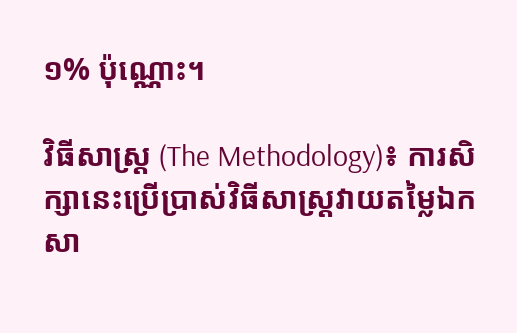១% ប៉ុណ្ណោះ។

វិធីសាស្ត្រ (The Methodology)៖ ការសិក្សានេះប្រើប្រាស់វិធីសាស្ត្រវាយតម្លៃឯកសា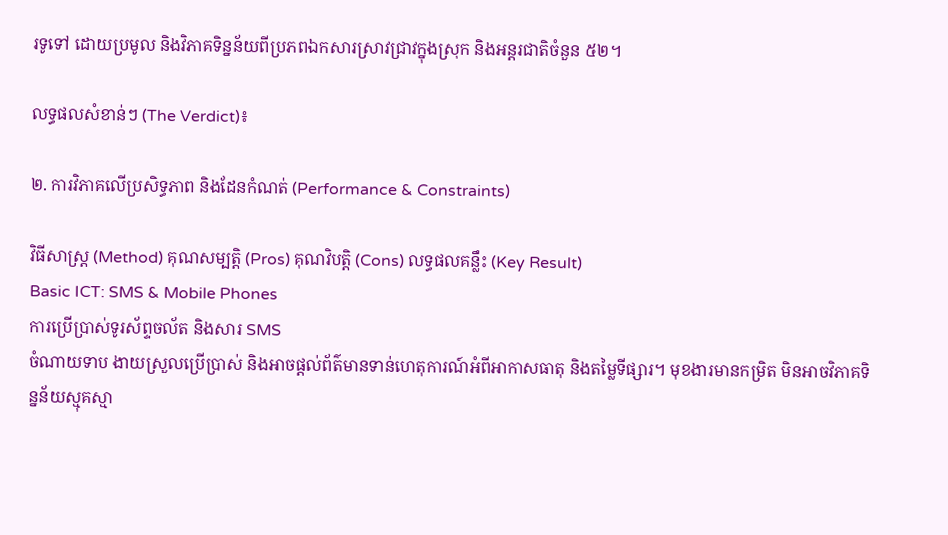រទូទៅ ដោយប្រមូល និងវិភាគទិន្នន័យពីប្រភពឯកសារស្រាវជ្រាវក្នុងស្រុក និងអន្តរជាតិចំនួន ៥២។

លទ្ធផលសំខាន់ៗ (The Verdict)៖

២. ការវិភាគលើប្រសិទ្ធភាព និងដែនកំណត់ (Performance & Constraints)

វិធីសាស្ត្រ (Method) គុណសម្បត្តិ (Pros) គុណវិបត្តិ (Cons) លទ្ធផលគន្លឹះ (Key Result)
Basic ICT: SMS & Mobile Phones
ការប្រើប្រាស់ទូរស័ព្ទចល័ត និងសារ SMS
ចំណាយទាប ងាយស្រួលប្រើប្រាស់ និងអាចផ្ដល់ព័ត៌មានទាន់ហេតុការណ៍អំពីអាកាសធាតុ និងតម្លៃទីផ្សារ។ មុខងារមានកម្រិត មិនអាចវិភាគទិន្នន័យស្មុគស្មា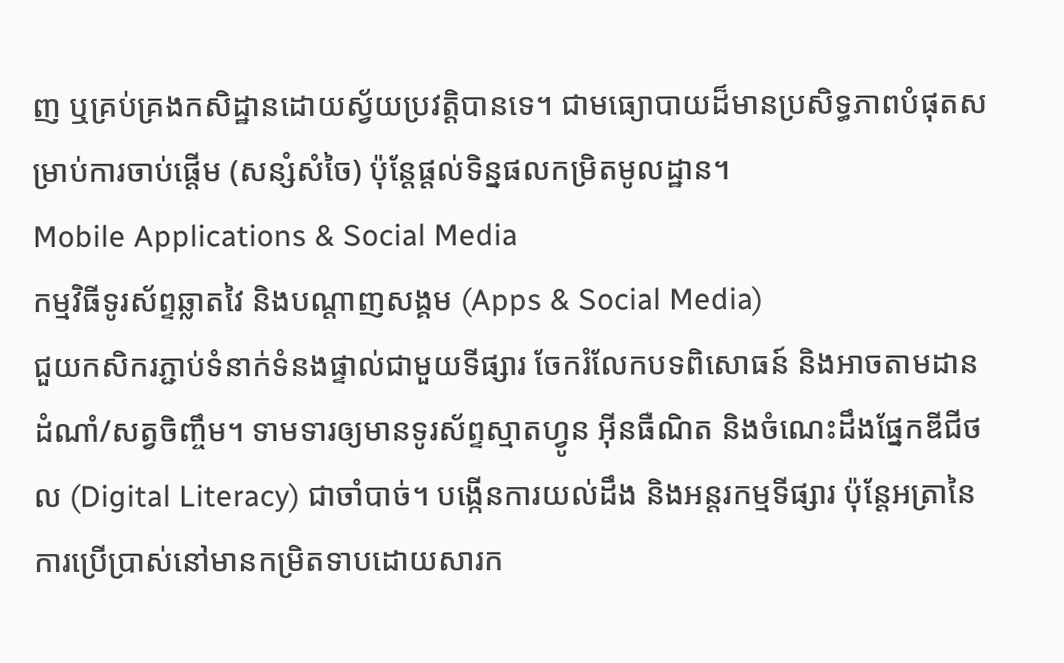ញ ឬគ្រប់គ្រងកសិដ្ឋានដោយស្វ័យប្រវត្តិបានទេ។ ជាមធ្យោបាយដ៏មានប្រសិទ្ធភាពបំផុតសម្រាប់ការចាប់ផ្តើម (សន្សំសំចៃ) ប៉ុន្តែផ្តល់ទិន្នផលកម្រិតមូលដ្ឋាន។
Mobile Applications & Social Media
កម្មវិធីទូរស័ព្ទឆ្លាតវៃ និងបណ្តាញសង្គម (Apps & Social Media)
ជួយកសិករភ្ជាប់ទំនាក់ទំនងផ្ទាល់ជាមួយទីផ្សារ ចែករំលែកបទពិសោធន៍ និងអាចតាមដានដំណាំ/សត្វចិញ្ចឹម។ ទាមទារឲ្យមានទូរស័ព្ទស្មាតហ្វូន អ៊ីនធឺណិត និងចំណេះដឹងផ្នែកឌីជីថល (Digital Literacy) ជាចាំបាច់។ បង្កើនការយល់ដឹង និងអន្តរកម្មទីផ្សារ ប៉ុន្តែអត្រានៃការប្រើប្រាស់នៅមានកម្រិតទាបដោយសារក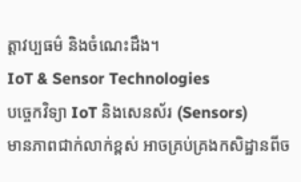ត្តាវប្បធម៌ និងចំណេះដឹង។
IoT & Sensor Technologies
បច្ចេកវិទ្យា IoT និងសេនស័រ (Sensors)
មានភាពជាក់លាក់ខ្ពស់ អាចគ្រប់គ្រងកសិដ្ឋានពីច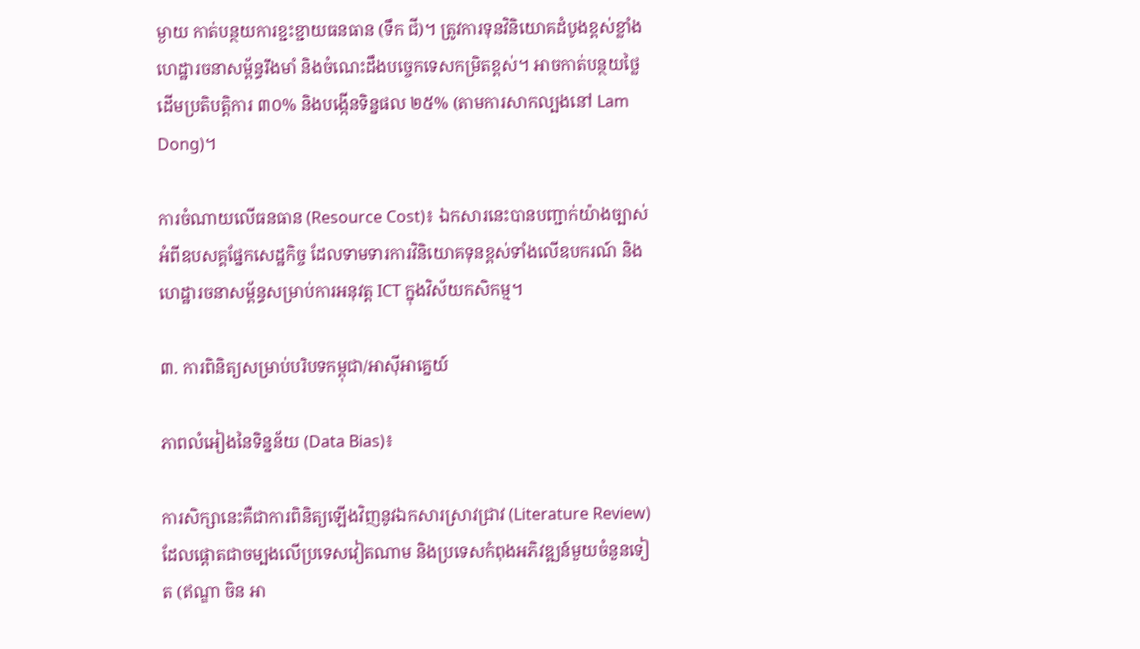ម្ងាយ កាត់បន្ថយការខ្ជះខ្ជាយធនធាន (ទឹក ជី)។ ត្រូវការទុនវិនិយោគដំបូងខ្ពស់ខ្លាំង ហេដ្ឋារចនាសម្ព័ន្ធរឹងមាំ និងចំណេះដឹងបច្ចេកទេសកម្រិតខ្ពស់។ អាចកាត់បន្ថយថ្លៃដើមប្រតិបត្តិការ ៣០% និងបង្កើនទិន្នផល ២៥% (តាមការសាកល្បងនៅ Lam Dong)។

ការចំណាយលើធនធាន (Resource Cost)៖ ឯកសារនេះបានបញ្ជាក់យ៉ាងច្បាស់អំពីឧបសគ្គផ្នែកសេដ្ឋកិច្ច ដែលទាមទារការវិនិយោគទុនខ្ពស់ទាំងលើឧបករណ៍ និងហេដ្ឋារចនាសម្ព័ន្ធសម្រាប់ការអនុវត្ត ICT ក្នុងវិស័យកសិកម្ម។

៣. ការពិនិត្យសម្រាប់បរិបទកម្ពុជា/អាស៊ីអាគ្នេយ៍

ភាពលំអៀងនៃទិន្នន័យ (Data Bias)៖

ការសិក្សានេះគឺជាការពិនិត្យឡើងវិញនូវឯកសារស្រាវជ្រាវ (Literature Review) ដែលផ្តោតជាចម្បងលើប្រទេសវៀតណាម និងប្រទេសកំពុងអភិវឌ្ឍន៍មួយចំនួនទៀត (ឥណ្ឌា ចិន អា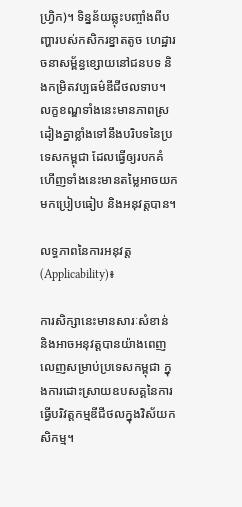ហ្វ្រិក)។ ទិន្នន័យឆ្លុះបញ្ចាំងពីបញ្ហារបស់កសិករខ្នាតតូច ហេដ្ឋារចនាសម្ព័ន្ធខ្សោយនៅជនបទ និងកម្រិតវប្បធម៌ឌីជីថលទាប។ លក្ខខណ្ឌទាំងនេះមានភាពស្រដៀងគ្នាខ្លាំងទៅនឹងបរិបទនៃប្រទេសកម្ពុជា ដែលធ្វើឲ្យរបកគំហើញទាំងនេះមានតម្លៃអាចយកមកប្រៀបធៀប និងអនុវត្តបាន។

លទ្ធភាពនៃការអនុវត្ត (Applicability)៖

ការសិក្សានេះមានសារៈសំខាន់ និងអាចអនុវត្តបានយ៉ាងពេញលេញសម្រាប់ប្រទេសកម្ពុជា ក្នុងការដោះស្រាយឧបសគ្គនៃការធ្វើបរិវត្តកម្មឌីជីថលក្នុងវិស័យកសិកម្ម។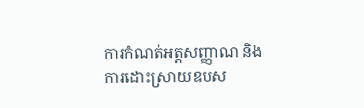ការកំណត់អត្តសញ្ញាណ និងការដោះស្រាយឧបស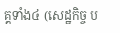គ្គទាំង៤ (សេដ្ឋកិច្ច ប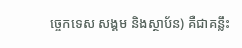ច្ចេកទេស សង្គម និងស្ថាប័ន) គឺជាគន្លឹះ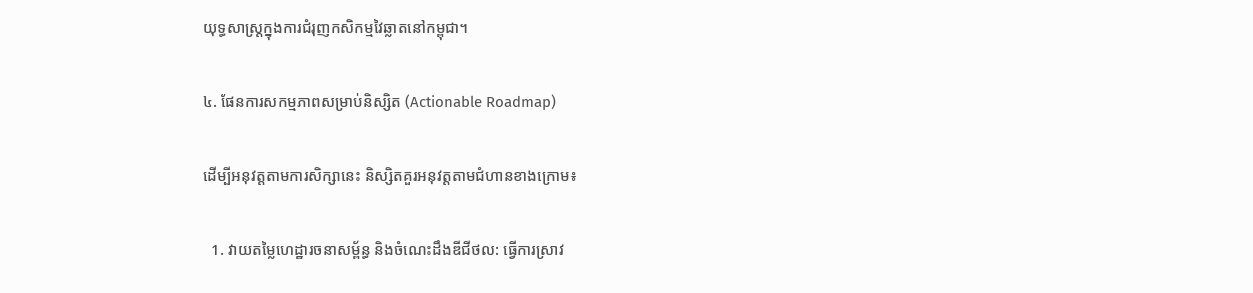យុទ្ធសាស្ត្រក្នុងការជំរុញកសិកម្មវៃឆ្លាតនៅកម្ពុជា។

៤. ផែនការសកម្មភាពសម្រាប់និស្សិត (Actionable Roadmap)

ដើម្បីអនុវត្តតាមការសិក្សានេះ និស្សិតគួរអនុវត្តតាមជំហានខាងក្រោម៖

  1. វាយតម្លៃហេដ្ឋារចនាសម្ព័ន្ធ និងចំណេះដឹងឌីជីថល: ធ្វើការស្រាវ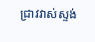ជ្រាវវាស់ស្ទង់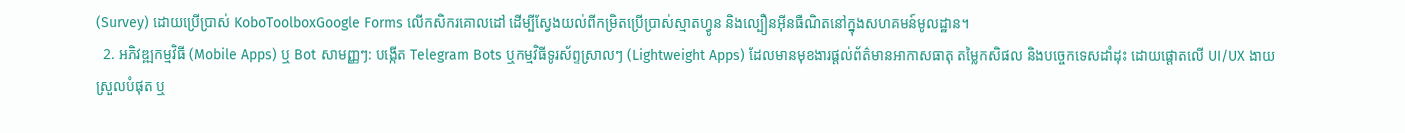(Survey) ដោយប្រើប្រាស់ KoboToolboxGoogle Forms លើកសិករគោលដៅ ដើម្បីស្វែងយល់ពីកម្រិតប្រើប្រាស់ស្មាតហ្វូន និងល្បឿនអ៊ីនធឺណិតនៅក្នុងសហគមន៍មូលដ្ឋាន។
  2. អភិវឌ្ឍកម្មវិធី (Mobile Apps) ឬ Bot សាមញ្ញៗ: បង្កើត Telegram Bots ឬកម្មវិធីទូរស័ព្ទស្រាលៗ (Lightweight Apps) ដែលមានមុខងារផ្តល់ព័ត៌មានអាកាសធាតុ តម្លៃកសិផល និងបច្ចេកទេសដាំដុះ ដោយផ្តោតលើ UI/UX ងាយស្រួលបំផុត ឬ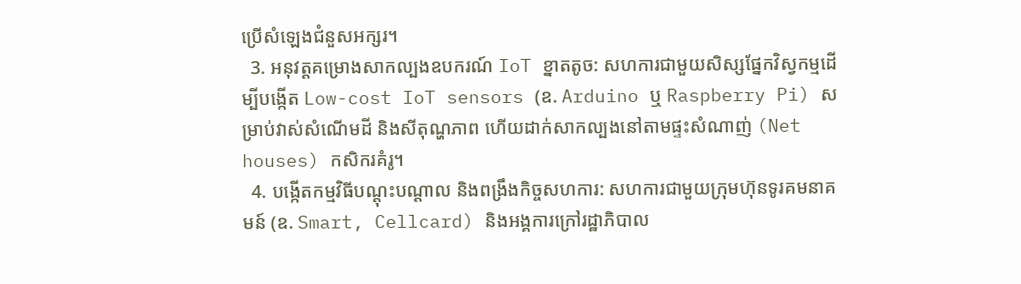ប្រើសំឡេងជំនួសអក្សរ។
  3. អនុវត្តគម្រោងសាកល្បងឧបករណ៍ IoT ខ្នាតតូច: សហការជាមួយសិស្សផ្នែកវិស្វកម្មដើម្បីបង្កើត Low-cost IoT sensors (ឧ. Arduino ឬ Raspberry Pi) សម្រាប់វាស់សំណើមដី និងសីតុណ្ហភាព ហើយដាក់សាកល្បងនៅតាមផ្ទះសំណាញ់ (Net houses) កសិករគំរូ។
  4. បង្កើតកម្មវិធីបណ្តុះបណ្តាល និងពង្រឹងកិច្ចសហការ: សហការជាមួយក្រុមហ៊ុនទូរគមនាគមន៍ (ឧ. Smart, Cellcard) និងអង្គការក្រៅរដ្ឋាភិបាល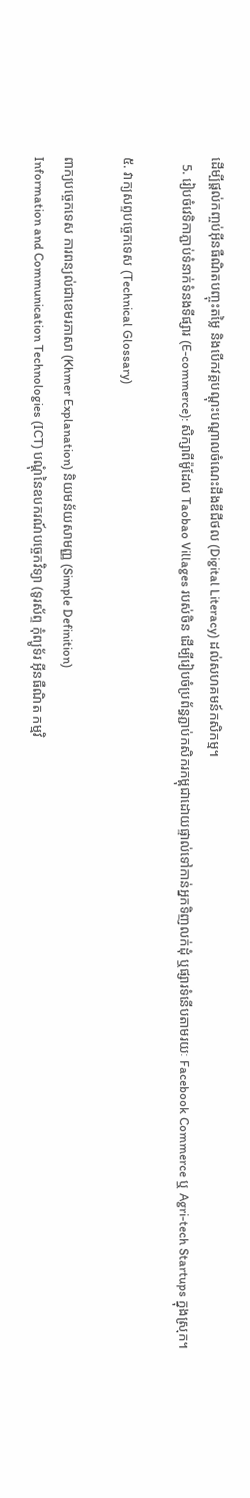ដើម្បីផ្តល់កញ្ចប់អ៊ីនធឺណិតបញ្ចុះតម្លៃ និងបើកវគ្គបណ្តុះបណ្តាលចំណេះដឹងឌីជីថល (Digital Literacy) ដល់សហគមន៍កសិកម្ម។
  5. រៀបចំវេទិកាភ្ជាប់ទំនាក់ទំនងទីផ្សារ (E-commerce): សិក្សាពីម៉ូដែល Taobao Villages របស់ចិន ដើម្បីរៀបចំប្រព័ន្ធភ្ជាប់កសិករកម្ពុជាដោយផ្ទាល់ទៅកាន់អ្នកទិញលក់ដុំ ឬផ្សារទំនើបតាមរយៈ Facebook Commerce ឬ Agri-tech Startups ក្នុងស្រុក។

៥. វាក្យសព្ទបច្ចេកទេស (Technical Glossary)

ពាក្យបច្ចេកទេស ការពន្យល់ជាខេមរភាសា (Khmer Explanation) និយមន័យសាមញ្ញ (Simple Definition)
Information and Communication Technologies (ICT) បណ្ដុំនៃឧបករណ៍បច្ចេកវិទ្យា (ទូរស័ព្ទ កុំព្យូទ័រ អ៊ីនធឺណិត កម្មវិ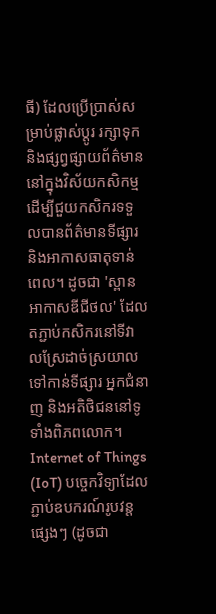ធី) ដែលប្រើប្រាស់សម្រាប់ផ្លាស់ប្តូរ រក្សាទុក និងផ្សព្វផ្សាយព័ត៌មាននៅក្នុងវិស័យកសិកម្ម ដើម្បីជួយកសិករទទួលបានព័ត៌មានទីផ្សារ និងអាកាសធាតុទាន់ពេល។ ដូចជា 'ស្ពានអាកាសឌីជីថល' ដែលតភ្ជាប់កសិករនៅទីវាលស្រែដាច់ស្រយាល ទៅកាន់ទីផ្សារ អ្នកជំនាញ និងអតិថិជននៅទូទាំងពិភពលោក។
Internet of Things (IoT) បច្ចេកវិទ្យាដែលភ្ជាប់ឧបករណ៍រូបវន្តផ្សេងៗ (ដូចជា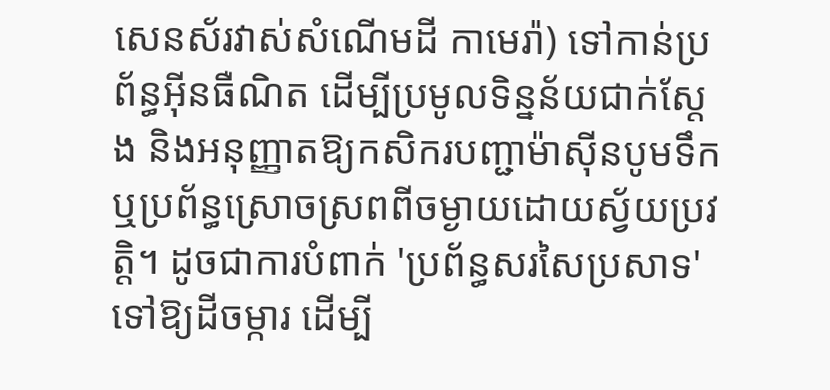សេនស័រវាស់សំណើមដី កាមេរ៉ា) ទៅកាន់ប្រព័ន្ធអ៊ីនធឺណិត ដើម្បីប្រមូលទិន្នន័យជាក់ស្តែង និងអនុញ្ញាតឱ្យកសិករបញ្ជាម៉ាស៊ីនបូមទឹក ឬប្រព័ន្ធស្រោចស្រពពីចម្ងាយដោយស្វ័យប្រវត្តិ។ ដូចជាការបំពាក់ 'ប្រព័ន្ធសរសៃប្រសាទ' ទៅឱ្យដីចម្ការ ដើម្បី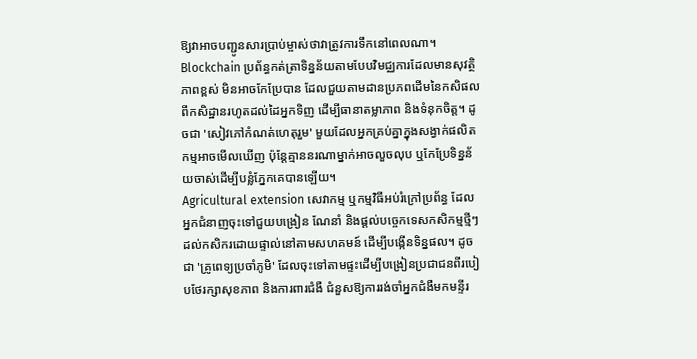ឱ្យវាអាចបញ្ជូនសារប្រាប់ម្ចាស់ថាវាត្រូវការទឹកនៅពេលណា។
Blockchain ប្រព័ន្ធកត់ត្រាទិន្នន័យតាមបែបវិមជ្ឈការដែលមានសុវត្ថិភាពខ្ពស់ មិនអាចកែប្រែបាន ដែលជួយតាមដានប្រភពដើមនៃកសិផលពីកសិដ្ឋានរហូតដល់ដៃអ្នកទិញ ដើម្បីធានាតម្លាភាព និងទំនុកចិត្ត។ ដូចជា 'សៀវភៅកំណត់ហេតុរួម' មួយដែលអ្នកគ្រប់គ្នាក្នុងសង្វាក់ផលិតកម្មអាចមើលឃើញ ប៉ុន្តែគ្មាននរណាម្នាក់អាចលួចលុប ឬកែប្រែទិន្នន័យចាស់ដើម្បីបន្លំភ្នែកគេបានឡើយ។
Agricultural extension សេវាកម្ម ឬកម្មវិធីអប់រំក្រៅប្រព័ន្ធ ដែលអ្នកជំនាញចុះទៅជួយបង្រៀន ណែនាំ និងផ្ដល់បច្ចេកទេសកសិកម្មថ្មីៗដល់កសិករដោយផ្ទាល់នៅតាមសហគមន៍ ដើម្បីបង្កើនទិន្នផល។ ដូចជា 'គ្រូពេទ្យប្រចាំភូមិ' ដែលចុះទៅតាមផ្ទះដើម្បីបង្រៀនប្រជាជនពីរបៀបថែរក្សាសុខភាព និងការពារជំងឺ ជំនួសឱ្យការរង់ចាំអ្នកជំងឺមកមន្ទីរ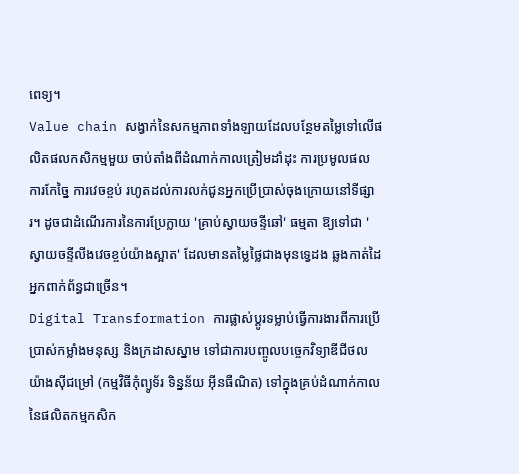ពេទ្យ។
Value chain សង្វាក់នៃសកម្មភាពទាំងឡាយដែលបន្ថែមតម្លៃទៅលើផលិតផលកសិកម្មមួយ ចាប់តាំងពីដំណាក់កាលត្រៀមដាំដុះ ការប្រមូលផល ការកែច្នៃ ការវេចខ្ចប់ រហូតដល់ការលក់ជូនអ្នកប្រើប្រាស់ចុងក្រោយនៅទីផ្សារ។ ដូចជាដំណើរការនៃការប្រែក្លាយ 'គ្រាប់ស្វាយចន្ទីឆៅ' ធម្មតា ឱ្យទៅជា 'ស្វាយចន្ទីលីងវេចខ្ចប់យ៉ាងស្អាត' ដែលមានតម្លៃថ្លៃជាងមុនទ្វេដង ឆ្លងកាត់ដៃអ្នកពាក់ព័ន្ធជាច្រើន។
Digital Transformation ការផ្លាស់ប្តូរទម្លាប់ធ្វើការងារពីការប្រើប្រាស់កម្លាំងមនុស្ស និងក្រដាសស្នាម ទៅជាការបញ្ចូលបច្ចេកវិទ្យាឌីជីថលយ៉ាងស៊ីជម្រៅ (កម្មវិធីកុំព្យូទ័រ ទិន្នន័យ អ៊ីនធឺណិត) ទៅក្នុងគ្រប់ដំណាក់កាលនៃផលិតកម្មកសិក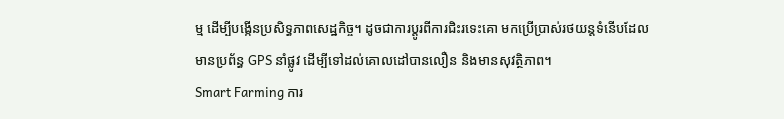ម្ម ដើម្បីបង្កើនប្រសិទ្ធភាពសេដ្ឋកិច្ច។ ដូចជាការប្តូរពីការជិះរទេះគោ មកប្រើប្រាស់រថយន្តទំនើបដែលមានប្រព័ន្ធ GPS នាំផ្លូវ ដើម្បីទៅដល់គោលដៅបានលឿន និងមានសុវត្ថិភាព។
Smart Farming ការ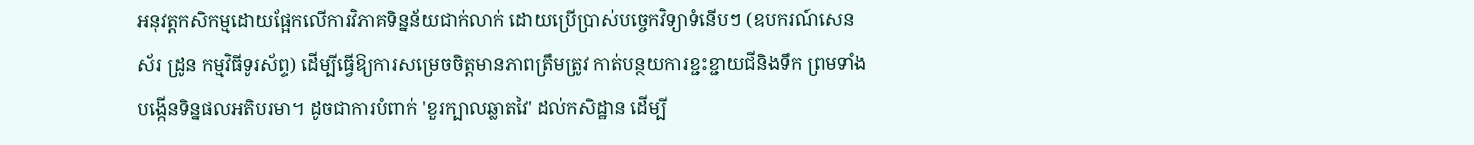អនុវត្តកសិកម្មដោយផ្អែកលើការវិភាគទិន្នន័យជាក់លាក់ ដោយប្រើប្រាស់បច្ចេកវិទ្យាទំនើបៗ (ឧបករណ៍សេនស័រ ដ្រូន កម្មវិធីទូរស័ព្ទ) ដើម្បីធ្វើឱ្យការសម្រេចចិត្តមានភាពត្រឹមត្រូវ កាត់បន្ថយការខ្ជះខ្ជាយជីនិងទឹក ព្រមទាំងបង្កើនទិន្នផលអតិបរមា។ ដូចជាការបំពាក់ 'ខួរក្បាលឆ្លាតវៃ' ដល់កសិដ្ឋាន ដើម្បី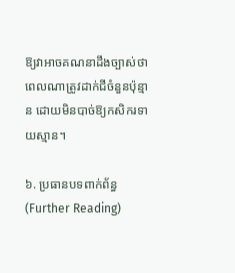ឱ្យវាអាចគណនាដឹងច្បាស់ថាពេលណាត្រូវដាក់ជីចំនួនប៉ុន្មាន ដោយមិនបាច់ឱ្យកសិករទាយស្មាន។

៦. ប្រធានបទពាក់ព័ន្ធ (Further Reading)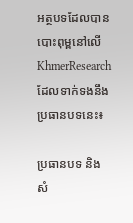អត្ថបទដែលបានបោះពុម្ពនៅលើ KhmerResearch ដែលទាក់ទងនឹងប្រធានបទនេះ៖

ប្រធានបទ និងសំ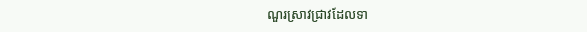ណួរស្រាវជ្រាវដែលទា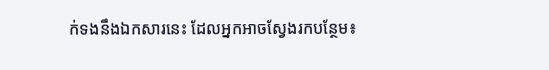ក់ទងនឹងឯកសារនេះ ដែលអ្នកអាចស្វែងរកបន្ថែម៖